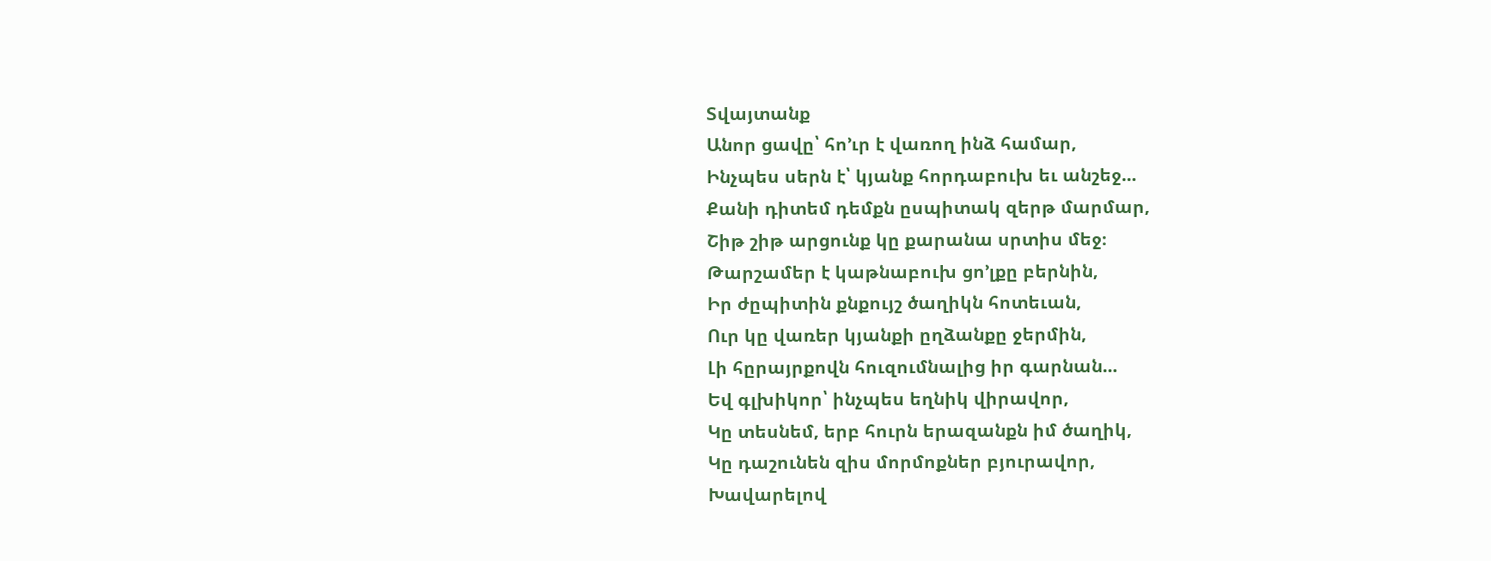Տվայտանք
Անոր ցավը՝ հո՚ւր է վառող ինձ համար,
Ինչպես սերն է՝ կյանք հորդաբուխ եւ անշեջ...
Քանի դիտեմ դեմքն ըսպիտակ զերթ մարմար,
Շիթ շիթ արցունք կը քարանա սրտիս մեջ։
Թարշամեր է կաթնաբուխ ցո՚լքը բերնին,
Իր ժըպիտին քնքույշ ծաղիկն հոտեւան,
Ուր կը վառեր կյանքի ըղձանքը ջերմին,
Լի հըրայրքովն հուզումնալից իր գարնան...
Եվ գլխիկոր՝ ինչպես եղնիկ վիրավոր,
Կը տեսնեմ, երբ հուրն երազանքն իմ ծաղիկ,
Կը դաշունեն զիս մորմոքներ բյուրավոր,
Խավարելով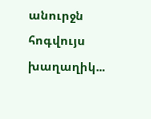անուրջն հոգվույս խաղաղիկ...